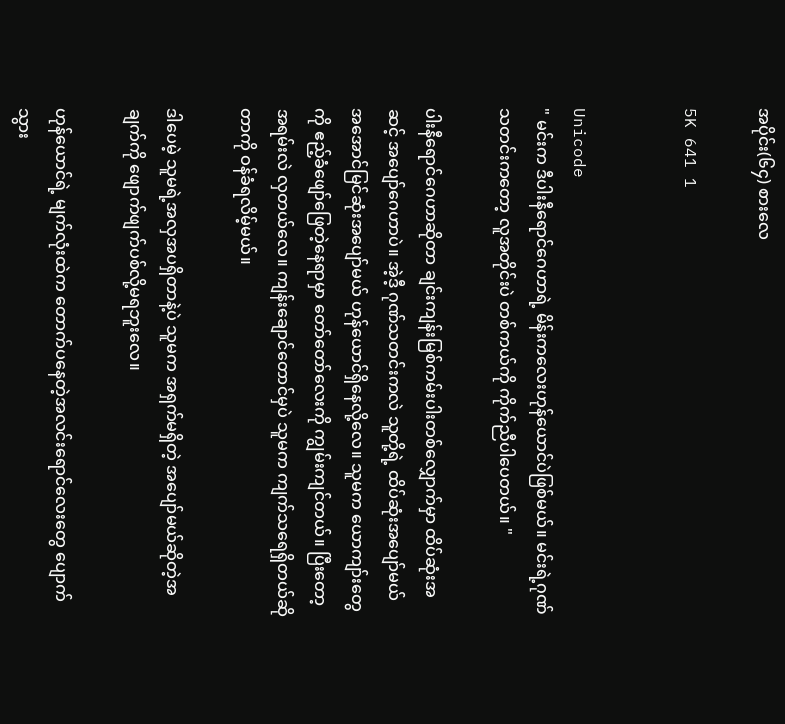အပိုင်း(၆၄) စားလေ

5K 641 1


Unicode
" မင်းက ဒီပါးနီရောင်ဂေဟာရဲ့ မိန်းကလေးဟုန်ယောင်ပဲဖြစ်မယ်။ မင်းရဲ့ဂုဏ်သတင်းကတော့ လူအတိုင်းပဲ တစ်ကယ်ကို ကိုက်ညီပါပေတယ်။ "

ပါးနီရောင်ဂေဟာဆိုတာ ချင်းကျန်းမြစ်ကမ်းပါးတစ်လျှောက်မှာ ထိပ်ဆုံးအဆင့် အပျော်ဂေဟာပဲ။ အဲ့ဒီ့ ဂုဏ်သတင်းကလဲ သူတို့ရဲ့ ထိပ်ဆုံးအပျော်မယ် အအောင်မြင်ဆုံးအပျော်မယ် ဟုန်ယောင်ရှိနေလို့လေ။ သူမက ယောကျာ်းတွေကို ဧည့်ခံဖျော်ဖြေတဲ့နေရာမှာ တော်တော်လေးကို ကျွမ်းကျင်တယ်။ ပြီးတော့ အရမ်းလဲ လှတယ်လေ။ ကျန်းချောင်တောင်မှပဲ သူမက ကျက်သရေရှိတယ်ဆိုတာကို ဝန်ခံရလိမ့်မယ်။

ဒါပေမဲ့ သူမရဲ့အလှအပရှိတာနဲ့ပဲ သူမက အရှက်မရှိတဲ့ အပျော်မယ်ဆိုတဲ့အချက်ကို ဖျောက်ဖျက်ပစ်လို့မရဘူးလေ။

ဟုန်ယောင်ရဲ့ မျက်လုံးထဲက တောက်ပနေတဲ့အလင်းရောင်လေးတွေ ပျောက်သွား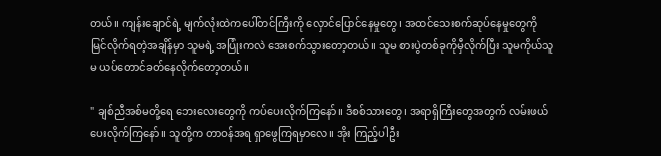တယ်။ ကျန်းချောင်ရဲ့ မျက်လုံးထဲကပေါ်တင်ကြီးကို လှောင်ပြောင်နေမှုတွေ၊ အထင်သေးစက်ဆုပ်နေမှုတွေကို မြင်လိုက်ရတဲ့အချိန်မှာ သူမရဲ့ အပြုံးကလဲ အေးစက်သွားတော့တယ်။ သူမ စားပွဲတစ်ခုကိုမှီလိုက်ပြီး သူမကိုယ်သူမ ယပ်တောင်ခတ်နေလိုက်တော့တယ်။

" ချစ်ညီအစ်မတို့ရေ ဘေးလေးတွေကို ကပ်ပေးလိုက်ကြနော်။ ဒီစစ်သားတွေ၊ အရာရှိကြီးတွေအတွက် လမ်းဖယ်ပေးလိုက်ကြနော်။ သူတို့က တာဝန်အရ ရှာဖွေကြရမှာလေ။ အိုး ကြည့်ပါဦး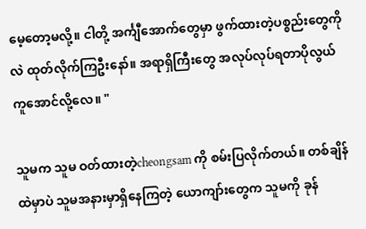မေ့တော့မလို့။ ငါတို့ အင်္ကျီအောက်တွေမှာ ဖွက်ထားတဲ့ပစ္စည်းတွေကိုလဲ ထုတ်လိုက်ကြဦးနော်။ အရာရှိကြီးတွေ အလုပ်လုပ်ရတာပိုလွယ်ကူအောင်လို့လေ။ "

သူမက သူမ ဝတ်ထားတဲ့cheongsam ကို စမ်းပြလိုက်တယ်။ တစ်ချိန်ထဲမှာပဲ သူမအနားမှာရှိနေကြတဲ့ ယောကျာ်းတွေက သူမကို ခုန်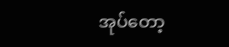အုပ်တော့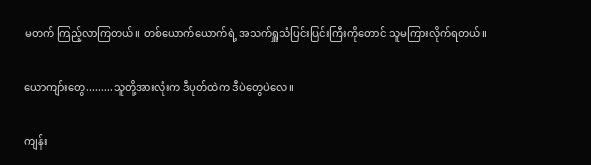မတက် ကြည့်လာကြတယ်။ တစ်ယောက်ယောက်ရဲ့ အသက်ရှူသံပြင်းပြင်းကြီးကိုတောင် သူမကြားလိုက်ရတယ်။

ယောကျာ်းတွေ.........သူတို့အားလုံးက ဒီပုတ်ထဲက ဒီပဲတွေပဲလေ။

ကျန်း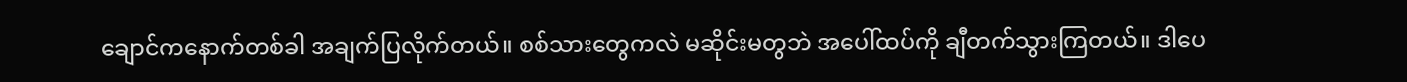ချောင်ကနောက်တစ်ခါ အချက်ပြလိုက်တယ်။ စစ်သားတွေကလဲ မဆိုင်းမတွဘဲ အပေါ်ထပ်ကို ချီတက်သွားကြတယ်။ ဒါပေ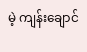မဲ့ ကျန်းချောင်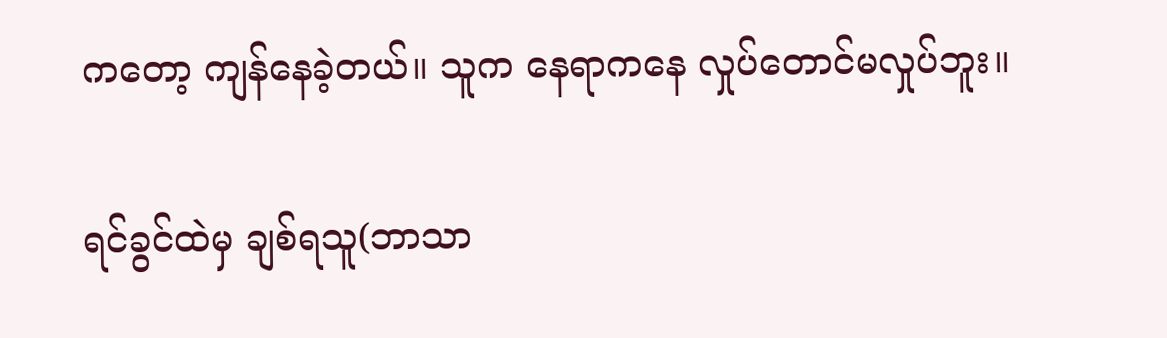ကတော့ ကျန်နေခဲ့တယ်။ သူက နေရာကနေ လှုပ်တောင်မလှုပ်ဘူး။

ရင်ခွင်ထဲမှ ချစ်ရသူ(ဘာသာ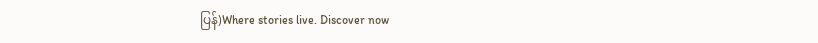ပြန်)Where stories live. Discover now